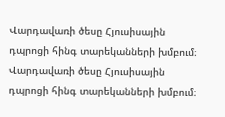Վարդավառի ծեսը Հյուսիսային դպրոցի հինգ տարեկանների խմբում։
Վարդավառի ծեսը Հյուսիսային դպրոցի հինգ տարեկանների խմբում։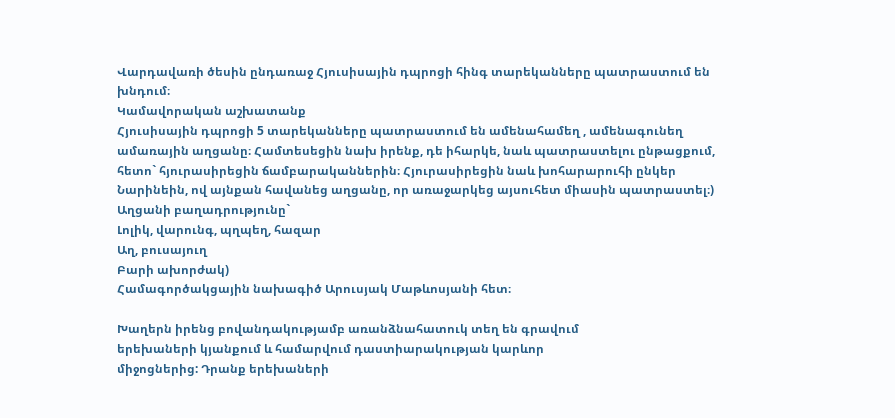Վարդավառի ծեսին ընդառաջ Հյուսիսային դպրոցի հինգ տարեկանները պատրաստում են խնդում։
Կամավորական աշխատանք
Հյուսիսային դպրոցի 5 տարեկանները պատրաստում են ամենահամեղ , ամենագունեղ ամառային աղցանը։ Համտեսեցին նախ իրենք, դե իհարկե, նաև պատրաստելու ընթացքում, հետո` հյուրասիրեցին ճամբարականներին։ Հյուրասիրեցին նաև խոհարարուհի ընկեր Նարինեին, ով այնքան հավանեց աղցանը, որ առաջարկեց այսուհետ միասին պատրաստել։)
Աղցանի բաղադրությունը`
Լոլիկ, վարունգ, պղպեղ, հազար
Աղ, բուսայուղ
Բարի ախորժակ)
Համագործակցային նախագիծ Արուսյակ Մաթևոսյանի հետ։

Խաղերն իրենց բովանդակությամբ առանձնահատուկ տեղ են գրավում
երեխաների կյանքում և համարվում դաստիարակության կարևոր
միջոցներից: Դրանք երեխաների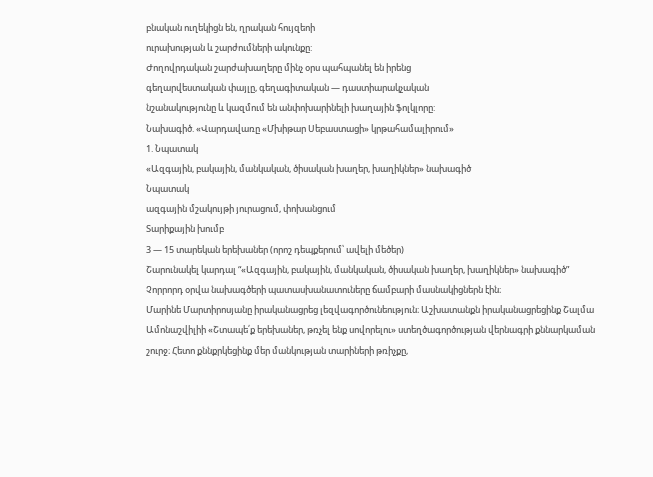բնական ուղեկիցն են, ղրական հույզեոի
ուրախության և շարժումների ակունքը:
Ժողովրդական շարժախաղերը մինչ օրս պահպանել են իրենց
գեղարվեստական փայլը, գեղագիտական — դաստիարակչական
նշանակությունը և կազմում են անփոխարինելի խաղային ֆոլկլորը:
Նախագիծ. «Վարդավառը «Մխիթար Սեբաստացի» կրթահամալիրում»
1. Նպատակ
«Ազգային, բակային, մանկական, ծիսական խաղեր, խաղիկներ» նախագիծ
Նպատակ
ազգային մշակույթի յուրացում, փոխանցում
Տարիքային խումբ
3 — 15 տարեկան երեխաներ (որոշ դեպքերում՝ ավելի մեծեր)
Շարունակել կարդալ “«Ազգային, բակային, մանկական, ծիսական խաղեր, խաղիկներ» նախագիծ”
Չորրորդ օրվա նախագծերի պատասխանատուները ճամբարի մասնակիցներն էին։
Մարինե Մարտիրոսյանը իրականացրեց լեզվագործունեություն։ Աշխատանքն իրականացրեցինք Շալմա Ամոնաշվիլիի «Շտապե՛ք երեխաներ, թռչել ենք սովորելու» ստեղծագործության վերնագրի քննարկաման շուրջ։ Հետո քննքրկեցինք մեր մանկության տարիների թռիչքը,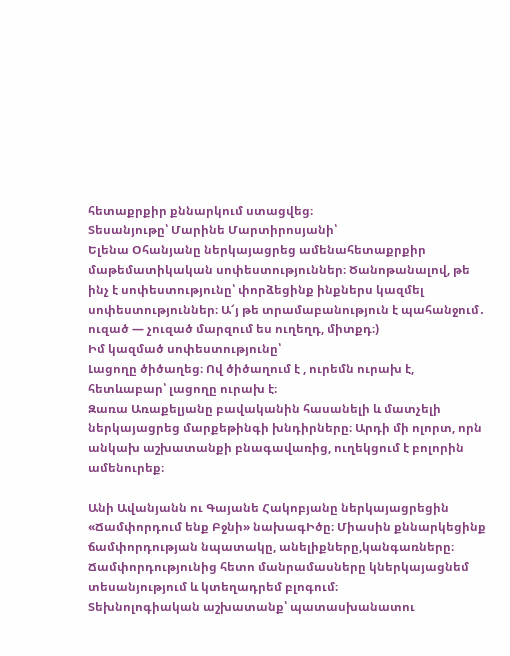հետաքրքիր քննարկում ստացվեց։
Տեսանյութը՝ Մարինե Մարտիրոսյանի՝
Ելենա Օհանյանը ներկայացրեց ամենահետաքրքիր մաթեմատիկական սոփեստություններ։ Ծանոթանալով, թե ինչ է սոփեստությունը՝ փորձեցինք ինքներս կազմել սոփեստություններ։ Ա՜յ թե տրամաբանություն է պահանջում․ ուզած — չուզած մարզում ես ուղեղդ, միտքդ։)
Իմ կազմած սոփեստությունը՝
Լացողը ծիծաղեց։ Ով ծիծաղում է , ուրեմն ուրախ է, հետևաբար՝ լացողը ուրախ է։
Զառա Առաքելյանը բավականին հասանելի և մատչելի ներկայացրեց մարքեթինգի խնդիրները։ Արդի մի ոլորտ, որն անկախ աշխատանքի բնագավառից, ուղեկցում է բոլորին ամենուրեք։

Անի Ավանյանն ու Գայանե Հակոբյանը ներկայացրեցին «Ճամփորդում ենք Բջնի» նախագԻծը։ Միասին քննարկեցինք ճամփորդության նպատակը, անելիքները,կանգառները։ Ճամփորդությունից հետո մանրամասները կներկայացնեմ տեսանյությում և կտեղադրեմ բլոգում։
Տեխնոլոգիական աշխատանք՝ պատասխանատու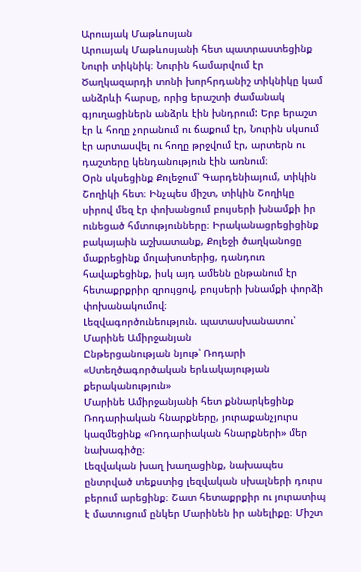Արուսյակ Մաթևոսյան
Արուսյակ Մաթևոսյանի հետ պատրաստեցինք Նուրի տիկնիկ։ Նուրին համարվում էր Ծաղկազարդի տոնի խորհրդանիշ տիկնիկը կամ անձրևի հարսը, որից երաշտի ժամանակ գյուղացիներն անձրև էին խնդրում: Երբ երաշտ էր և հողը չորանում ու ճաքում էր, Նուրին սկսում էր արտասվել ու հողը թրջվում էր, արտերն ու դաշտերը կենդանություն էին առնում։
Օրն սկսեցինք Քոլեջում՝ Գարդենիայում, տիկին Շողիկի հետ։ Ինչպես միշտ, տիկին Շողիկը սիրով մեզ էր փոխանցում բույսերի խնամքի իր ունեցած հմտությունները։ Իրականացրեցիցինք բակայաին աշխատանք, Քոլեջի ծաղկանոցը մաքրեցինք մոլախոտերից, դանդուռ հավաքեցինք, իսկ այդ ամենն ընթանում էր հետաքրքրիր զրույցով, բույսերի խնամքի փորձի փոխանակումով։
Լեզվագործունեություն. պատասխանատու՝ Մարինե Ամիրջանյան
Ընթերցանության նյութ՝ Ռոդարի «Ստեղծագործական երևակայության քերականություն»
Մարինե Ամիրջանյանի հետ քննարկեցինք Ռոդարիական հնարքները, յուրաքանչյուրս կազմեցինք «Ռոդարիական հնարքների» մեր նախագիծը։
Լեզվական խաղ խաղացինք, նախապես ընտրված տեքստից լեզվական սխալների դուրս բերում արեցինք։ Շատ հետաքրքիր ու յուրատիպ է մատուցում ընկեր Մարինեն իր անելիքը։ Միշտ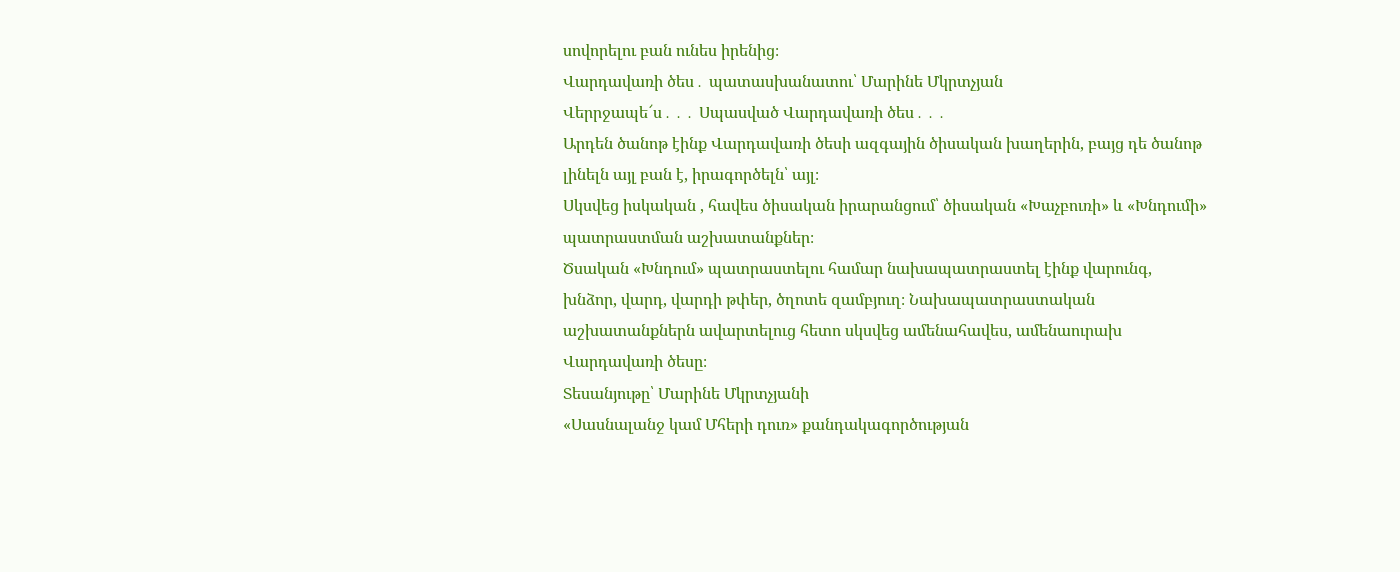սովորելու բան ունես իրենից։
Վարդավառի ծես․ պատասխանատու՝ Մարինե Մկրտչյան
Վերրջապե՜ս․․․ Սպասված Վարդավառի ծես․․․
Արդեն ծանոթ էինք Վարդավառի ծեսի ազգային ծիսական խաղերին, բայց դե ծանոթ լինելն այլ բան է, իրագործելն՝ այլ։
Սկսվեց իսկական , հավես ծիսական իրարանցում՝ ծիսական «Խաչբուռի» և «Խնդումի» պատրաստման աշխատանքներ։
Ծսական «Խնդում» պատրաստելու համար նախապատրաստել էինք վարունգ, խնձոր, վարդ, վարդի թփեր, ծղոտե զամբյուղ։ Նախապատրաստական աշխատանքներն ավարտելուց հետո սկսվեց ամենահավես, ամենաուրախ Վարդավառի ծեսը։
Տեսանյութը՝ Մարինե Մկրտչյանի
«Սասնալանջ կամ Մհերի դուռ» քանդակագործության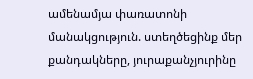ամենամյա փառատոնի մանակցություն. ստեղծեցինք մեր քանդակները, յուրաքանչյուրինը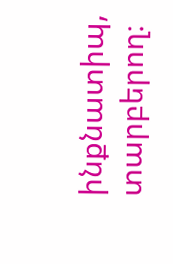ինքնատիպ, տարբերող։